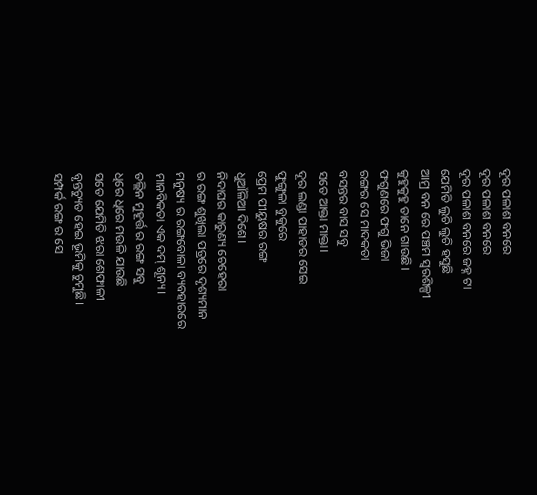ଦୂର ପଳାଶ ବନରେ
ଦୂର ପଳାଶ ବନରେ
ଦୂର ପଳାଶ ବନରେ ଜହ୍ନ ଟା
ଯେମିତି ଲୁଚି ଲୁଚି ହସୁଛି
ଆମ୍ର ବନ ରେ ପଞ୍ଚମ ସ୍ୱରଶିଳ୍ପୀ
କୁହୁକୁହୁ ତାନେ ଗାଉଛି।
ଫଗୁଣରେ ଫଗୁ ଭିଜା
ରଙ୍ଗର ସେ ମାଦକତା
ବସନ୍ତର ବାସ ସବୁ
ସତେ ଆକ୍ତା ମାକ୍ତା।
ଦୂର ଲଣ୍ଡା ପାହାଡର ସେଇ
ଫୁଙ୍ଗୁଳା ବୁକୁରେ
ପ୍ରେମ ପୀୟୁଷର ରଙ୍ଗ
ଧୁଆଁଳିଆ ଦିଶେ।
ନିଦାଘର କାରୁଣ୍ୟ ଚେହେରା
ର ରଙ୍ଗ ଶୁଖିଲା ପତ୍ରରେ ଦୃଶ୍ୟମାନ
ମନୁଷ୍ୟ ର ରଙ୍ଗବୋଳା ବ୍ୟବହାରରେ
ମାନବିକତା ଏକ ଦମ୍ ଶୂନ୍ୟ।
ତଲ୍ଲିନ ମୁହୂର୍ତ୍ତ ର ରଙ୍ଗ ସବୁ
ଧିରେ ଧିରେ ମଉଳି ଯାଉଛି
ସତେ ଯେମିତି ଝରା ଶେଫାଳୀ
ବୃନ୍ତଚ୍ୟୁତ ହେଇ ଭୂମିକୁ ଚୁମୁଛି।
ସମ୍ପର୍କ ରଙ୍ଗ ର ସେ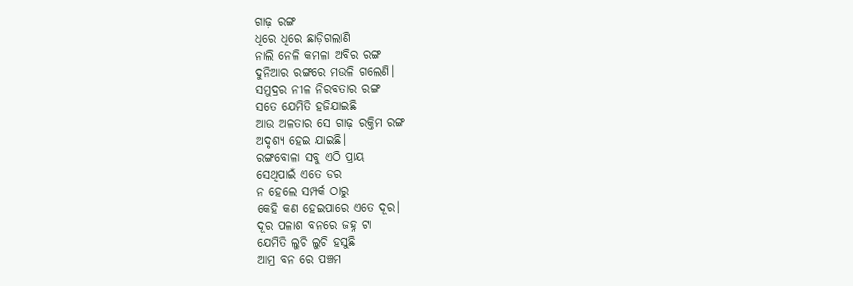ଗାଢ଼ ରଙ୍ଗ
ଧିରେ ଧିରେ ଛାଡ଼ିଗଲାଣି
ନାଲି ନେଳି କମଳା ଅବିର ରଙ୍ଗ
ଦୁନିଆର ରଙ୍ଗରେ ମଉଳି ଗଲେଣି।
ସମୁଦ୍ରର ନୀଳ ନିରବତାର ରଙ୍ଗ
ସତେ ଯେମିତି ହଜିଯାଇଛି
ଆଉ ଅଳତାର ସେ ଗାଢ଼ ରକ୍ତିମ ରଙ୍ଗ
ଅଦୃଶ୍ୟ ହେଇ ଯାଇଛି।
ରଙ୍ଗବୋଳା ସବୁ ଏଠି ପ୍ରାୟ
ସେଥିପାଇଁ ଏତେ ଡର
ନ ହେଲେ ସମ୍ପର୍କ ଠାରୁ
କେହି କଣ ହେଇପାରେ ଏତେ ଦୂର।
ଦୂର ପଳାଶ ବନରେ ଜହ୍ନ ଟା
ଯେମିତି ଲୁଚି ଲୁଚି ହସୁଛି
ଆମ୍ର ବନ ରେ ପଞ୍ଚମ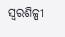ସ୍ୱରଶିଳ୍ପୀ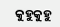କୁହୁକୁହୁ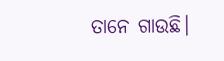ତାନେ ଗାଉଛି।